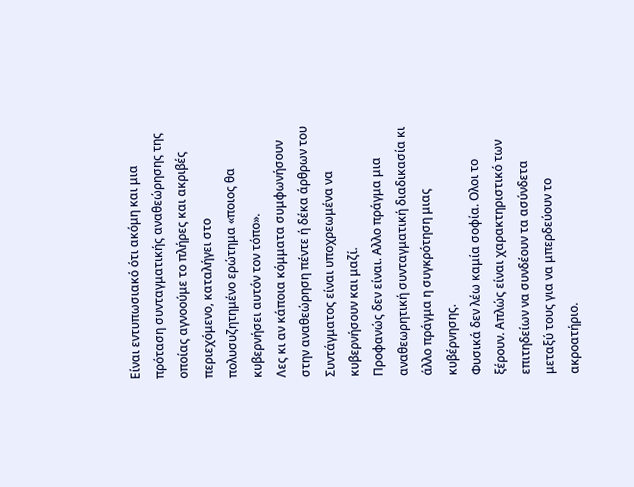Είναι εντυπωσιακό ότι ακόμη και μια πρόταση συνταγματικής αναθεώρησης της οποίας αγνοούμε το πλήρες και ακριβές περιεχόμενο, καταλήγει στο πολυσυζητημένο ερώτημα «ποιος θα κυβερνήσει αυτόν τον τόπο».
Λες κι αν κάποια κόμματα συμφωνήσουν στην αναθεώρηση πέντε ή δέκα άρθρων του Συντάγματος είναι υποχρεωμένα να κυβερνήσουν και μαζί.
Προφανώς δεν είναι. Αλλο πράγμα μια αναθεωρητική συνταγματική διαδικασία κι άλλο πράγμα η συγκρότηση μιας κυβέρνησης.
Φυσικά δεν λέω καμία σοφία. Ολοι το ξέρουν. Απλώς είναι χαρακτηριστικό των επιτηδείων να συνδέουν τα ασύνδετα μεταξύ τους για να μπερδεύουν το ακροατήριο.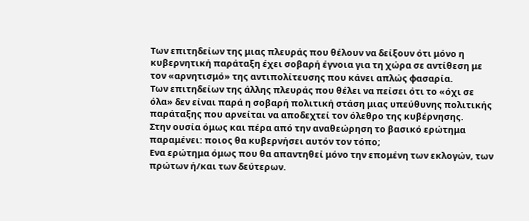Των επιτηδείων της μιας πλευράς που θέλουν να δείξουν ότι μόνο η κυβερνητική παράταξη έχει σοβαρή έγνοια για τη χώρα σε αντίθεση με τον «αρνητισμό» της αντιπολίτευσης που κάνει απλώς φασαρία.
Των επιτηδείων της άλλης πλευράς που θέλει να πείσει ότι το «όχι σε όλα» δεν είναι παρά η σοβαρή πολιτική στάση μιας υπεύθυνης πολιτικής παράταξης που αρνείται να αποδεχτεί τον όλεθρο της κυβέρνησης.
Στην ουσία όμως και πέρα από την αναθεώρηση το βασικό ερώτημα παραμένει: ποιος θα κυβερνήσει αυτόν τον τόπο;
Ενα ερώτημα όμως που θα απαντηθεί μόνο την επομένη των εκλογών, των πρώτων ή/και των δεύτερων.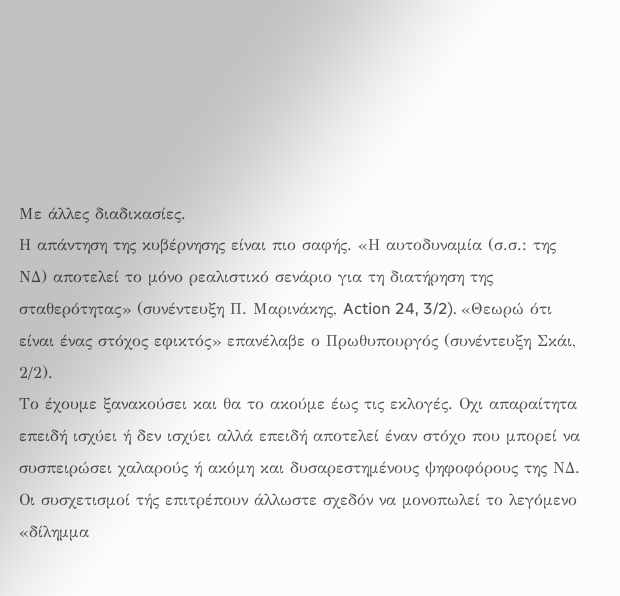Με άλλες διαδικασίες.
Η απάντηση της κυβέρνησης είναι πιο σαφής. «Η αυτοδυναμία (σ.σ.: της ΝΔ) αποτελεί το μόνο ρεαλιστικό σενάριο για τη διατήρηση της σταθερότητας» (συνέντευξη Π. Μαρινάκης, Action 24, 3/2). «Θεωρώ ότι είναι ένας στόχος εφικτός» επανέλαβε ο Πρωθυπουργός (συνέντευξη Σκάι, 2/2).
Το έχουμε ξανακούσει και θα το ακούμε έως τις εκλογές. Οχι απαραίτητα επειδή ισχύει ή δεν ισχύει αλλά επειδή αποτελεί έναν στόχο που μπορεί να συσπειρώσει χαλαρούς ή ακόμη και δυσαρεστημένους ψηφοφόρους της ΝΔ.
Οι συσχετισμοί τής επιτρέπουν άλλωστε σχεδόν να μονοπωλεί το λεγόμενο «δίλημμα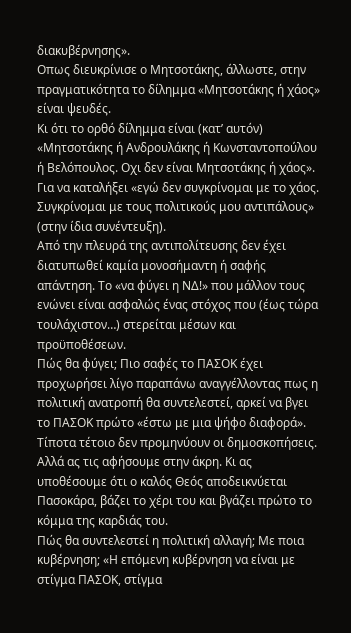διακυβέρνησης».
Οπως διευκρίνισε ο Μητσοτάκης, άλλωστε, στην πραγματικότητα το δίλημμα «Μητσοτάκης ή χάος» είναι ψευδές.
Κι ότι το ορθό δίλημμα είναι (κατ’ αυτόν) «Μητσοτάκης ή Ανδρουλάκης ή Κωνσταντοπούλου ή Βελόπουλος. Οχι δεν είναι Μητσοτάκης ή χάος». Για να καταλήξει «εγώ δεν συγκρίνομαι με το χάος. Συγκρίνομαι με τους πολιτικούς μου αντιπάλους» (στην ίδια συνέντευξη).
Από την πλευρά της αντιπολίτευσης δεν έχει διατυπωθεί καμία μονοσήμαντη ή σαφής απάντηση. Το «να φύγει η ΝΔ!» που μάλλον τους ενώνει είναι ασφαλώς ένας στόχος που (έως τώρα τουλάχιστον…) στερείται μέσων και προϋποθέσεων.
Πώς θα φύγει; Πιο σαφές το ΠΑΣΟΚ έχει προχωρήσει λίγο παραπάνω αναγγέλλοντας πως η πολιτική ανατροπή θα συντελεστεί, αρκεί να βγει το ΠΑΣΟΚ πρώτο «έστω με μια ψήφο διαφορά».
Τίποτα τέτοιο δεν προμηνύουν οι δημοσκοπήσεις. Αλλά ας τις αφήσουμε στην άκρη. Κι ας υποθέσουμε ότι ο καλός Θεός αποδεικνύεται Πασοκάρα, βάζει το χέρι του και βγάζει πρώτο το κόμμα της καρδιάς του.
Πώς θα συντελεστεί η πολιτική αλλαγή; Με ποια κυβέρνηση; «Η επόμενη κυβέρνηση να είναι με στίγμα ΠΑΣΟΚ, στίγμα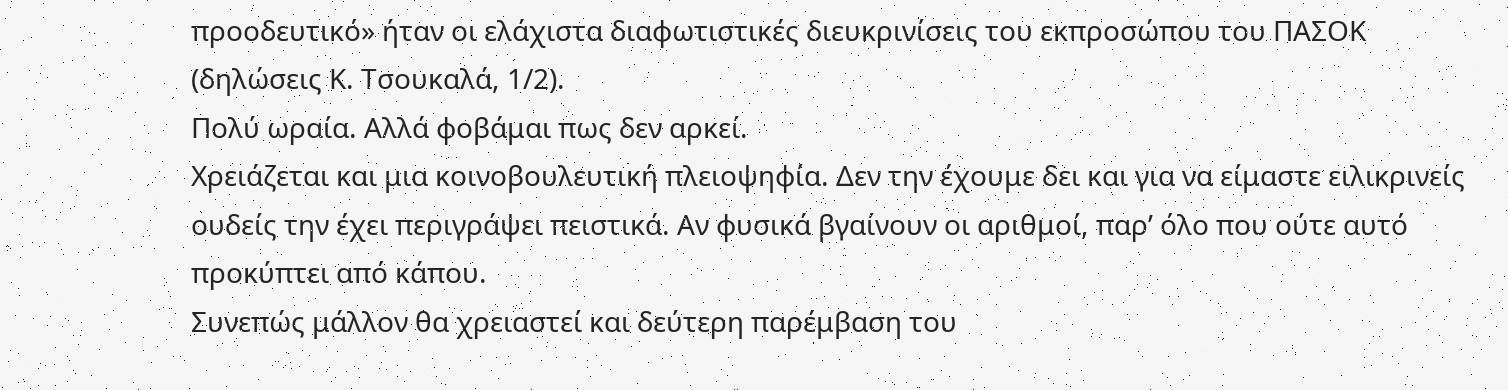προοδευτικό» ήταν οι ελάχιστα διαφωτιστικές διευκρινίσεις του εκπροσώπου του ΠΑΣΟΚ (δηλώσεις Κ. Τσουκαλά, 1/2).
Πολύ ωραία. Αλλά φοβάμαι πως δεν αρκεί.
Χρειάζεται και μια κοινοβουλευτική πλειοψηφία. Δεν την έχουμε δει και για να είμαστε ειλικρινείς ουδείς την έχει περιγράψει πειστικά. Αν φυσικά βγαίνουν οι αριθμοί, παρ’ όλο που ούτε αυτό προκύπτει από κάπου.
Συνεπώς μάλλον θα χρειαστεί και δεύτερη παρέμβαση του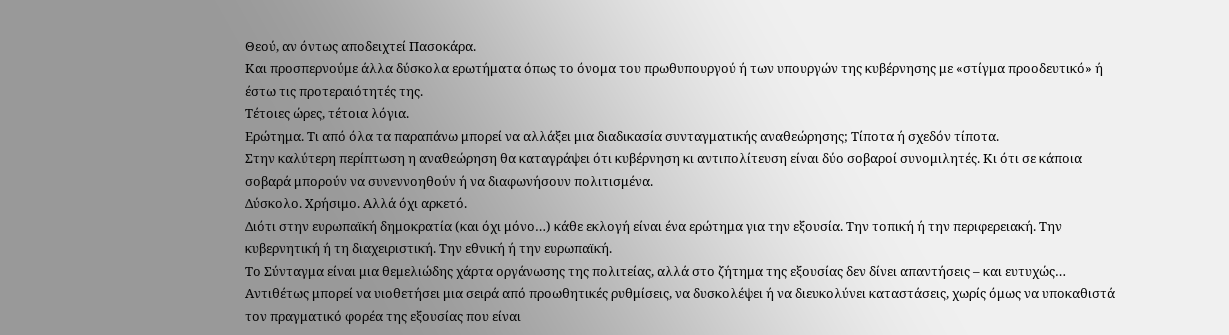Θεού, αν όντως αποδειχτεί Πασοκάρα.
Και προσπερνούμε άλλα δύσκολα ερωτήματα όπως το όνομα του πρωθυπουργού ή των υπουργών της κυβέρνησης με «στίγμα προοδευτικό» ή έστω τις προτεραιότητές της.
Τέτοιες ώρες, τέτοια λόγια.
Ερώτημα. Τι από όλα τα παραπάνω μπορεί να αλλάξει μια διαδικασία συνταγματικής αναθεώρησης; Τίποτα ή σχεδόν τίποτα.
Στην καλύτερη περίπτωση η αναθεώρηση θα καταγράψει ότι κυβέρνηση κι αντιπολίτευση είναι δύο σοβαροί συνομιλητές. Κι ότι σε κάποια σοβαρά μπορούν να συνεννοηθούν ή να διαφωνήσουν πολιτισμένα.
Δύσκολο. Χρήσιμο. Αλλά όχι αρκετό.
Διότι στην ευρωπαϊκή δημοκρατία (και όχι μόνο…) κάθε εκλογή είναι ένα ερώτημα για την εξουσία. Την τοπική ή την περιφερειακή. Την κυβερνητική ή τη διαχειριστική. Την εθνική ή την ευρωπαϊκή.
Το Σύνταγμα είναι μια θεμελιώδης χάρτα οργάνωσης της πολιτείας, αλλά στο ζήτημα της εξουσίας δεν δίνει απαντήσεις – και ευτυχώς…
Αντιθέτως μπορεί να υιοθετήσει μια σειρά από προωθητικές ρυθμίσεις, να δυσκολέψει ή να διευκολύνει καταστάσεις, χωρίς όμως να υποκαθιστά τον πραγματικό φορέα της εξουσίας που είναι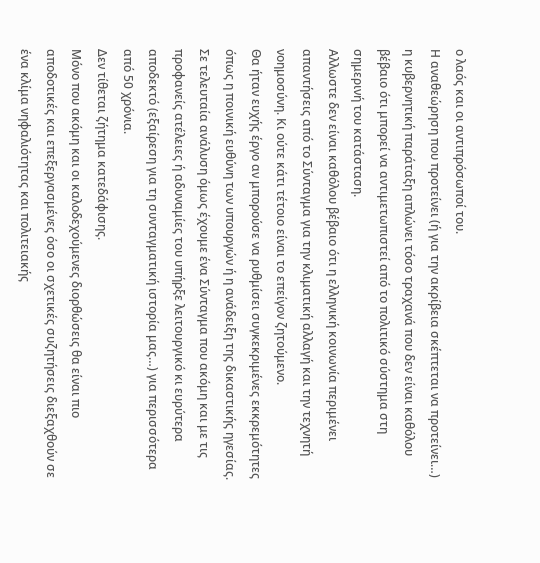ο λαός και οι αντιπρόσωποί του.
Η αναθεώρηση που προτείνει (ή για την ακρίβεια σκέπτεται να προτείνει…) η κυβερνητική παράταξη απλώνει τόσο τραχανά που δεν είναι καθόλου βέβαιο ότι μπορεί να αντιμετωπιστεί από το πολιτικό σύστημα στη σημερινή του κατάσταση.
Αλλωστε δεν είναι καθόλου βέβαιο ότι η ελληνική κοινωνία περιμένει απαντήσεις από το Σύνταγμα για την κλιματική αλλαγή και την τεχνητή νοημοσύνη. Κι ούτε κάτι τέτοιο είναι το επείγον ζητούμενο.
Θα ήταν ευχής έργο αν μπορούσε να ρυθμίσει συγκεκριμένες εκκρεμότητες όπως η ποινική ευθύνη των υπουργών ή η ανάδειξη της δικαστικής ηγεσίας.
Σε τελευταία ανάλυση όμως έχουμε ένα Σύνταγμα που ακόμη και με τις προφανείς ατέλειες ή αδυναμίες του υπήρξε λειτουργικό κι ευρύτερα αποδεκτό (εξαίρεση για τη συνταγματική ιστορία μας…) για περισσότερα από 50 χρόνια.
Δεν τίθεται ζήτημα κατεδάφισης.
Μόνο που ακόμη και οι καλοδεχούμενες διορθώσεις θα είναι πιο αποδοτικές και επεξεργασμένες όσο οι σχετικές συζητήσεις διεξαχθούν σε ένα κλίμα νηφαλιότητας και πολιτειακής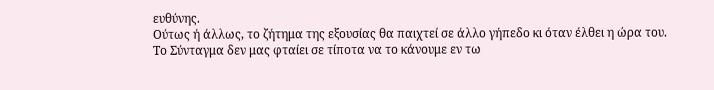ευθύνης.
Ούτως ή άλλως, το ζήτημα της εξουσίας θα παιχτεί σε άλλο γήπεδο κι όταν έλθει η ώρα του.
Το Σύνταγμα δεν μας φταίει σε τίποτα να το κάνουμε εν τω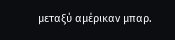μεταξύ αμέρικαν μπαρ.